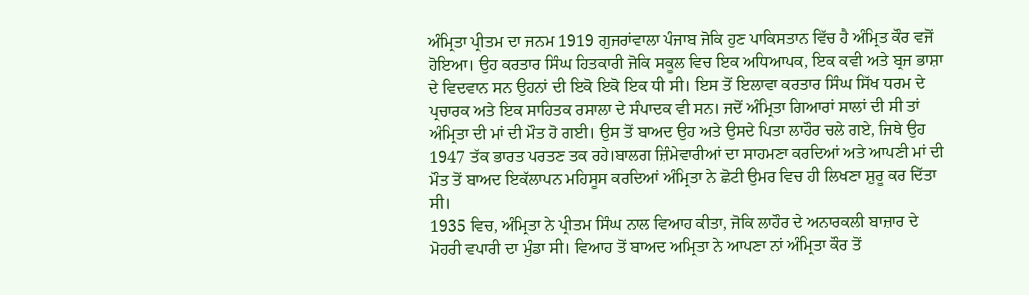ਅੰਮ੍ਰਿਤਾ ਪ੍ਰੀਤਮ ਦਾ ਜਨਮ 1919 ਗੁਜਰਾਂਵਾਲਾ ਪੰਜਾਬ ਜੋਕਿ ਹੁਣ ਪਾਕਿਸਤਾਨ ਵਿੱਚ ਹੈ ਅੰਮ੍ਰਿਤ ਕੌਰ ਵਜੋਂ ਹੋਇਆ। ਉਹ ਕਰਤਾਰ ਸਿੰਘ ਹਿਤਕਾਰੀ ਜੋਕਿ ਸਕੂਲ ਵਿਚ ਇਕ ਅਧਿਆਪਕ, ਇਕ ਕਵੀ ਅਤੇ ਬ੍ਰਜ ਭਾਸ਼ਾ ਦੇ ਵਿਦਵਾਨ ਸਨ ਉਹਨਾਂ ਦੀ ਇਕੋ ਇਕੋ ਇਕ ਧੀ ਸੀ। ਇਸ ਤੋਂ ਇਲਾਵਾ ਕਰਤਾਰ ਸਿੰਘ ਸਿੱਖ ਧਰਮ ਦੇ ਪ੍ਰਚਾਰਕ ਅਤੇ ਇਕ ਸਾਹਿਤਕ ਰਸਾਲਾ ਦੇ ਸੰਪਾਦਕ ਵੀ ਸਨ। ਜਦੋਂ ਅੰਮ੍ਰਿਤਾ ਗਿਆਰਾਂ ਸਾਲਾਂ ਦੀ ਸੀ ਤਾਂ ਅੰਮ੍ਰਿਤਾ ਦੀ ਮਾਂ ਦੀ ਮੌਤ ਹੋ ਗਈ। ਉਸ ਤੋਂ ਬਾਅਦ ਉਹ ਅਤੇ ਉਸਦੇ ਪਿਤਾ ਲਾਹੌਰ ਚਲੇ ਗਏ, ਜਿਥੇ ਉਹ 1947 ਤੱਕ ਭਾਰਤ ਪਰਤਣ ਤਕ ਰਹੇ।ਬਾਲਗ ਜ਼ਿੰਮੇਵਾਰੀਆਂ ਦਾ ਸਾਹਮਣਾ ਕਰਦਿਆਂ ਅਤੇ ਆਪਣੀ ਮਾਂ ਦੀ ਮੌਤ ਤੋਂ ਬਾਅਦ ਇਕੱਲਾਪਨ ਮਹਿਸੂਸ ਕਰਦਿਆਂ ਅੰਮ੍ਰਿਤਾ ਨੇ ਛੋਟੀ ਉਮਰ ਵਿਚ ਹੀ ਲਿਖਣਾ ਸ਼ੁਰੂ ਕਰ ਦਿੱਤਾ ਸੀ।
1935 ਵਿਚ, ਅੰਮ੍ਰਿਤਾ ਨੇ ਪ੍ਰੀਤਮ ਸਿੰਘ ਨਾਲ ਵਿਆਹ ਕੀਤਾ, ਜੋਕਿ ਲਾਹੌਰ ਦੇ ਅਨਾਰਕਲੀ ਬਾਜ਼ਾਰ ਦੇ ਮੋਹਰੀ ਵਪਾਰੀ ਦਾ ਮੁੰਡਾ ਸੀ। ਵਿਆਹ ਤੋਂ ਬਾਅਦ ਅਮ੍ਰਿਤਾ ਨੇ ਆਪਣਾ ਨਾਂ ਅੰਮ੍ਰਿਤਾ ਕੌਰ ਤੋਂ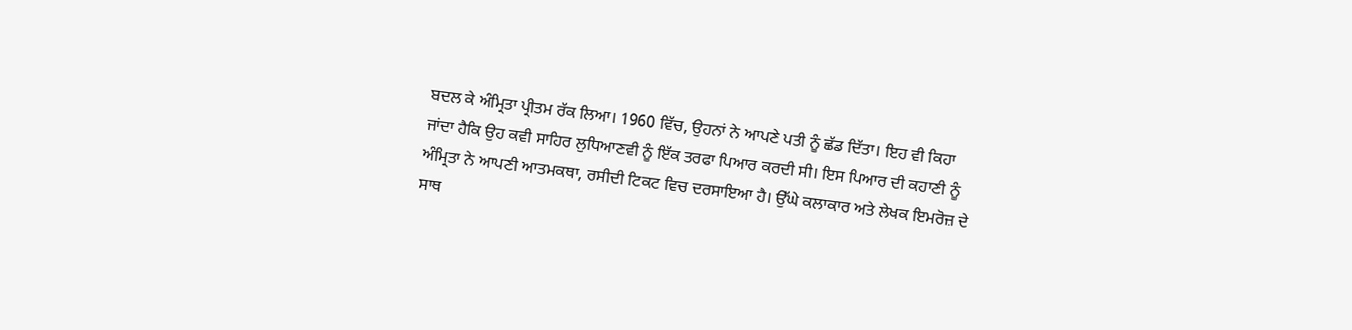ਬਦਲ ਕੇ ਅੰਮ੍ਰਿਤਾ ਪ੍ਰੀਤਮ ਰੱਕ ਲਿਆ। 1960 ਵਿੱਚ, ਉਹਨਾਂ ਨੇ ਆਪਣੇ ਪਤੀ ਨੂੰ ਛੱਡ ਦਿੱਤਾ। ਇਹ ਵੀ ਕਿਹਾ ਜਾਂਦਾ ਹੈਕਿ ਉਹ ਕਵੀ ਸਾਹਿਰ ਲੁਧਿਆਣਵੀ ਨੂੰ ਇੱਕ ਤਰਫਾ ਪਿਆਰ ਕਰਦੀ ਸੀ। ਇਸ ਪਿਆਰ ਦੀ ਕਹਾਣੀ ਨੂੰ ਅੰਮ੍ਰਿਤਾ ਨੇ ਆਪਣੀ ਆਤਮਕਥਾ, ਰਸੀਦੀ ਟਿਕਟ ਵਿਚ ਦਰਸਾਇਆ ਹੈ। ਉੱਘੇ ਕਲਾਕਾਰ ਅਤੇ ਲੇਖਕ ਇਮਰੋਜ਼ ਦੇ ਸਾਥ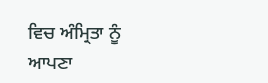ਵਿਚ ਅੰਮ੍ਰਿਤਾ ਨੂੰ ਆਪਣਾ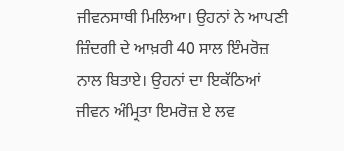ਜੀਵਨਸਾਥੀ ਮਿਲਿਆ। ਉਹਨਾਂ ਨੇ ਆਪਣੀ ਜ਼ਿੰਦਗੀ ਦੇ ਆਖ਼ਰੀ 40 ਸਾਲ ਇੰਮਰੋਜ਼ ਨਾਲ ਬਿਤਾਏ। ਉਹਨਾਂ ਦਾ ਇਕੱਠਿਆਂ ਜੀਵਨ ਅੰਮ੍ਰਿਤਾ ਇਮਰੋਜ਼ ਏ ਲਵ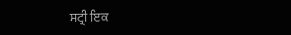ਸਟ੍ਰੀ ਇਕ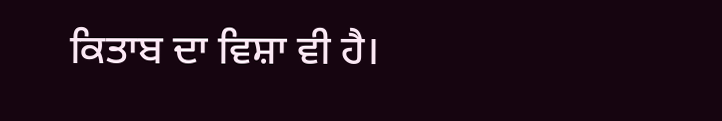ਕਿਤਾਬ ਦਾ ਵਿਸ਼ਾ ਵੀ ਹੈ।